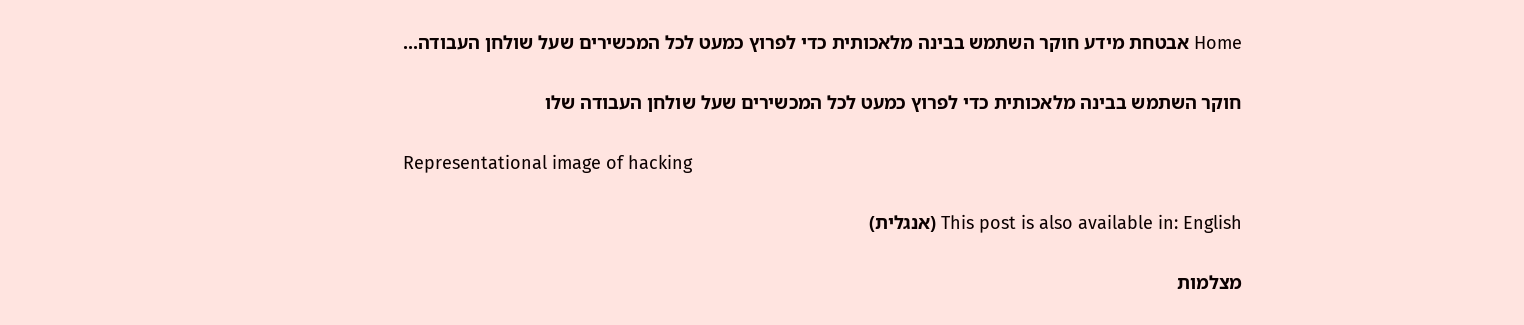Home אבטחת מידע חוקר השתמש בבינה מלאכותית כדי לפרוץ כמעט לכל המכשירים שעל שולחן העבודה...

חוקר השתמש בבינה מלאכותית כדי לפרוץ כמעט לכל המכשירים שעל שולחן העבודה שלו

Representational image of hacking

This post is also available in: English (אנגלית)

מצלמות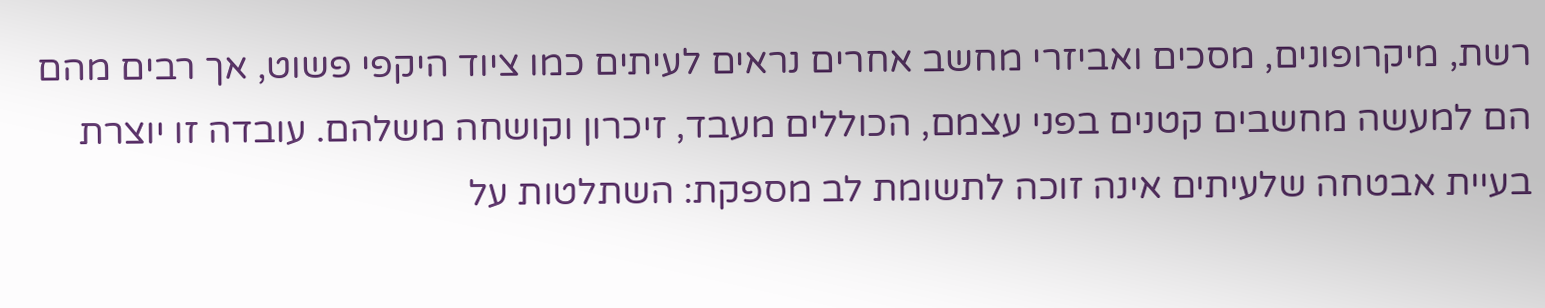רשת, מיקרופונים, מסכים ואביזרי מחשב אחרים נראים לעיתים כמו ציוד היקפי פשוט, אך רבים מהם הם למעשה מחשבים קטנים בפני עצמם, הכוללים מעבד, זיכרון וקושחה משלהם. עובדה זו יוצרת בעיית אבטחה שלעיתים אינה זוכה לתשומת לב מספקת: השתלטות על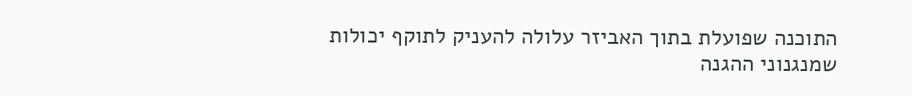התוכנה שפועלת בתוך האביזר עלולה להעניק לתוקף יכולות שמנגנוני ההגנה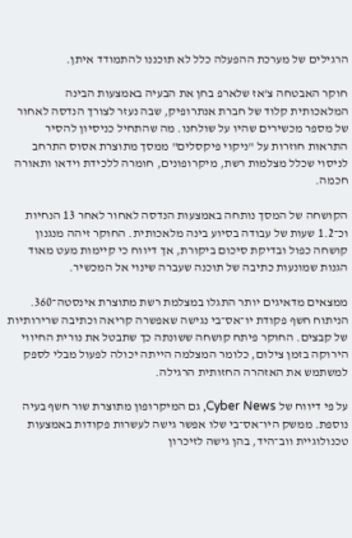הרגילים של מערכת ההפעלה כלל לא תוכננו להתמודד איתן.

חוקר האבטחה צ'אז שלארפ בחן את הבעיה באמצעות הבינה המלאכותית קלוד של חברת אנתרופיק, שבה נעזר לצורך הנדסה לאחור של מספר מכשירים שהיו על שולחנו. מה שהתחיל כניסיון להסיר התראות חוזרות על "ניקוי פיקסלים" ממסך מתוצרת אסוס התרחב לניסוי שכלל מצלמות רשת, מיקרופונים, חומרה ללכידת וידאו ותאורה חכמה.

הקושחה של המסך נותחה באמצעות הנדסה לאחור לאחר 13 הנחיות וכ־1.2 שעות של עבודה בסיוע בינה מלאכותית. החוקר זיהה מנגנון קושחה כפול ובדיקת סיכום ביקורת, אך דיווח כי קיימות מעט מאוד הגנות שמונעות כתיבה של תוכנה שעברה שינוי אל המכשיר.

ממצאים מדאיגים יותר התגלו במצלמת רשת מתוצרת אינסטה־360. הניתוח חשף פקודת יו־אס־בי נגישה שאפשרה קריאה וכתיבה שרירותיות של קבצים. החוקר פיתח קושחה ששונתה כך שתבטל את נורית החיווי הירוקה בזמן צילום, כלומר המצלמה הייתה יכולה לפעול מבלי לספק למשתמש את האזהרה החזותית הרגילה.

על פי דיווח של Cyber News, גם המיקרופון מתוצרת שור חשף בעיה נוספת. ממשק היו־אס־בי שלו אפשר גישה לעשרות פקודות באמצעות טכנולוגיית ווב־היד, בהן גישה לזיכרון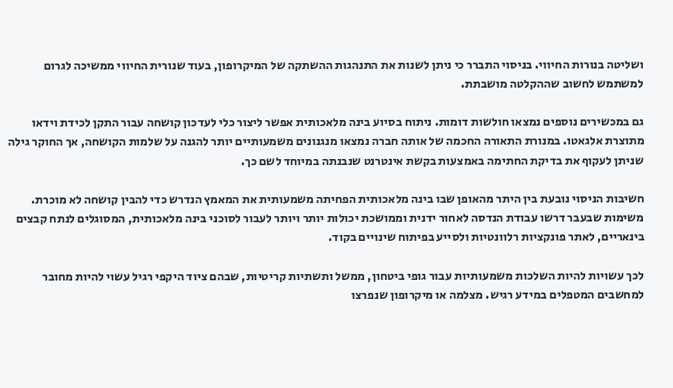ושליטה בנורות החיווי. בניסוי התברר כי ניתן לשנות את התנהגות ההשתקה של המיקרופון, בעוד שנורית החיווי ממשיכה לגרום למשתמש לחשוב שההקלטה מושבתת.

גם במכשירים נוספים נמצאו חולשות דומות. ניתוח בסיוע בינה מלאכותית אפשר ליצור כלי לעדכון קושחה עבור התקן לכידת וידאו מתוצרת אלגאטו. במנורת התאורה החכמה של אותה חברה נמצאו מנגנונים משמעותיים יותר להגנה על שלמות הקושחה, אך החוקר גילה שניתן לעקוף את בדיקת החתימה באמצעות בקשת אינטרנט שנבנתה במיוחד לשם כך.

חשיבות הניסוי נובעת בין היתר מהאופן שבו בינה מלאכותית הפחיתה משמעותית את המאמץ הנדרש כדי להבין קושחה לא מוכרת. משימות שבעבר דרשו עבודת הנדסה לאחור ידנית וממושכת יכולות יותר ויותר לעבור לסוכני בינה מלאכותית, המסוגלים לנתח קבצים בינאריים, לאתר פונקציות רלוונטיות ולסייע בפיתוח שינויים בקוד.

לכך עשויות להיות השלכות משמעותיות עבור גופי ביטחון, ממשל ותשתיות קריטיות, שבהם ציוד היקפי רגיל עשוי להיות מחובר למחשבים המטפלים במידע רגיש. מצלמה או מיקרופון שנפרצו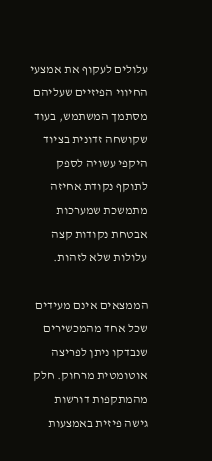עלולים לעקוף את אמצעי החיווי הפיזיים שעליהם מסתמך המשתמש, בעוד שקושחה זדונית בציוד היקפי עשויה לספק לתוקף נקודת אחיזה מתמשכת שמערכות אבטחת נקודות קצה עלולות שלא לזהות.

הממצאים אינם מעידים שכל אחד מהמכשירים שנבדקו ניתן לפריצה אוטומטית מרחוק. חלק מהמתקפות דורשות גישה פיזית באמצעות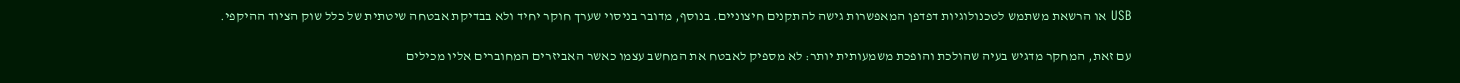USB או הרשאת משתמש לטכנולוגיות דפדפן המאפשרות גישה להתקנים חיצוניים. בנוסף, מדובר בניסוי שערך חוקר יחיד ולא בבדיקת אבטחה שיטתית של כלל שוק הציוד ההיקפי.

עם זאת, המחקר מדגיש בעיה שהולכת והופכת משמעותית יותר: לא מספיק לאבטח את המחשב עצמו כאשר האביזרים המחוברים אליו מכילים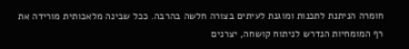חומרה הניתנת לתכנות ומוגנת לעיתים בצורה חלשה בהרבה. ככל שבינה מלאכותית מורידה את רף המומחיות הנדרש לניתוח קושחה, יצרנים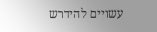עשויים להידרש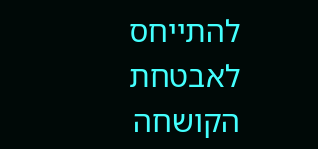להתייחס לאבטחת הקושחה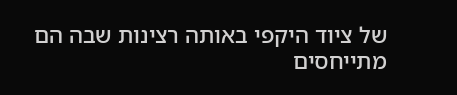של ציוד היקפי באותה רצינות שבה הם מתייחסים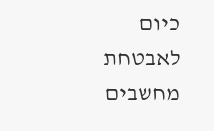כיום לאבטחת מחשבים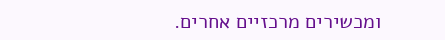ומכשירים מרכזיים אחרים.